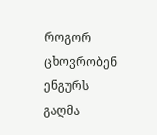როგორ ცხოვრობენ ენგურს გაღმა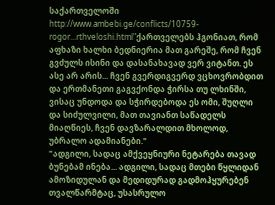საქართველოში
http://www.ambebi.ge/conflicts/10759-rogor...rthveloshi.html"ქართველებს ჰგონიათ, რომ აფხაზი ხალხი ბედნიერია მათ გარეშე, რომ ჩვენ გვძულს ისინი და დასანახავად ვერ ვიტანთ. ეს ასე არ არის... ჩვენ გვერდიგვერდ ვცხოვრობდით და ერთმანეთი გაგვქონდა ჭირსა თუ ლხინში, ვისაც უნდოდა და სჭირდებოდა ეს ომი, შუღლი და სიძულვილი, მათ თავიანთ საწადელს მიაღწიეს, ჩვენ დავზარალდით მხოლოდ, უბრალო ადამიანები."
"ადგილი, სადაც ამქვეყნიური ნეტარება თავად ბუნებამ ინება... ადგილი, სადაც მთები წყლიდან ამოზიდულან და მედიდურად გადმოჰყურებენ თვალწარმტაც, უსასრულო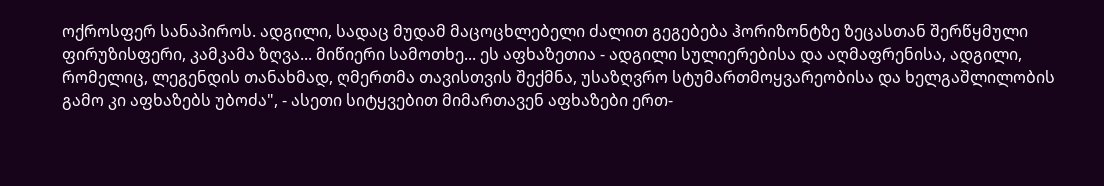ოქროსფერ სანაპიროს. ადგილი, სადაც მუდამ მაცოცხლებელი ძალით გეგებება ჰორიზონტზე ზეცასთან შერწყმული ფირუზისფერი, კამკამა ზღვა... მიწიერი სამოთხე... ეს აფხაზეთია - ადგილი სულიერებისა და აღმაფრენისა, ადგილი, რომელიც, ლეგენდის თანახმად, ღმერთმა თავისთვის შექმნა, უსაზღვრო სტუმართმოყვარეობისა და ხელგაშლილობის გამო კი აფხაზებს უბოძა", - ასეთი სიტყვებით მიმართავენ აფხაზები ერთ-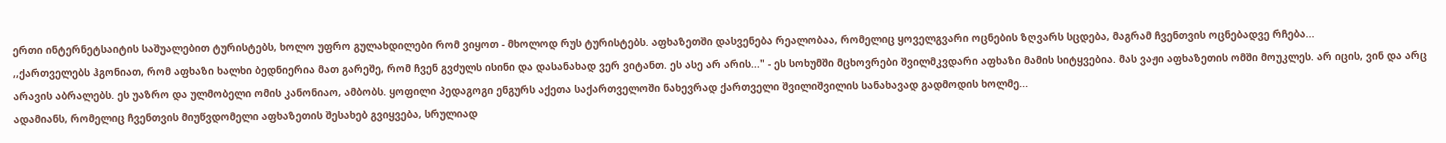ერთი ინტერნეტსაიტის საშუალებით ტურისტებს, ხოლო უფრო გულახდილები რომ ვიყოთ - მხოლოდ რუს ტურისტებს. აფხაზეთში დასვენება რეალობაა, რომელიც ყოველგვარი ოცნების ზღვარს სცდება, მაგრამ ჩვენთვის ოცნებადვე რჩება...
,,ქართველებს ჰგონიათ, რომ აფხაზი ხალხი ბედნიერია მათ გარეშე, რომ ჩვენ გვძულს ისინი და დასანახად ვერ ვიტანთ. ეს ასე არ არის..." - ეს სოხუმში მცხოვრები შვილმკვდარი აფხაზი მამის სიტყვებია. მას ვაჟი აფხაზეთის ომში მოუკლეს. არ იცის, ვინ და არც არავის აბრალებს. ეს უაზრო და ულმობელი ომის კანონიაო, ამბობს. ყოფილი პედაგოგი ენგურს აქეთა საქართველოში ნახევრად ქართველი შვილიშვილის სანახავად გადმოდის ხოლმე...
ადამიანს, რომელიც ჩვენთვის მიუწვდომელი აფხაზეთის შესახებ გვიყვება, სრულიად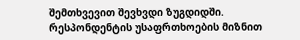შემთხვევით შევხვდი ზუგდიდში. რესპონდენტის უსაფრთხოების მიზნით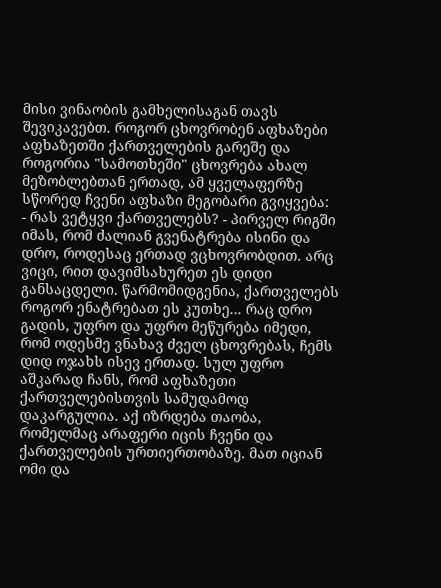მისი ვინაობის გამხელისაგან თავს შევიკავებთ. როგორ ცხოვრობენ აფხაზები აფხაზეთში ქართველების გარეშე და როგორია "სამოთხეში" ცხოვრება ახალ მეზობლებთან ერთად, ამ ყველაფერზე სწორედ ჩვენი აფხაზი მეგობარი გვიყვება:
- რას ვეტყვი ქართველებს? - პირველ რიგში იმას, რომ ძალიან გვენატრება ისინი და დრო, როდესაც ერთად ვცხოვრობდით. არც ვიცი, რით დავიმსახურეთ ეს დიდი განსაცდელი. წარმომიდგენია, ქართველებს როგორ ენატრებათ ეს კუთხე... რაც დრო გადის, უფრო და უფრო მეწურება იმედი, რომ ოდესმე ვნახავ ძველ ცხოვრებას, ჩემს დიდ ოჯახს ისევ ერთად. სულ უფრო აშკარად ჩანს, რომ აფხაზეთი ქართველებისთვის სამუდამოდ დაკარგულია. აქ იზრდება თაობა, რომელმაც არაფერი იცის ჩვენი და ქართველების ურთიერთობაზე. მათ იციან ომი და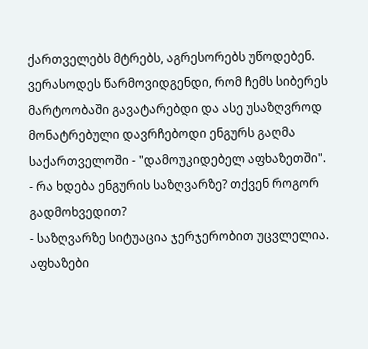ქართველებს მტრებს, აგრესორებს უწოდებენ. ვერასოდეს წარმოვიდგენდი, რომ ჩემს სიბერეს მარტოობაში გავატარებდი და ასე უსაზღვროდ მონატრებული დავრჩებოდი ენგურს გაღმა საქართველოში - "დამოუკიდებელ აფხაზეთში".
- რა ხდება ენგურის საზღვარზე? თქვენ როგორ გადმოხვედით?
- საზღვარზე სიტუაცია ჯერჯერობით უცვლელია. აფხაზები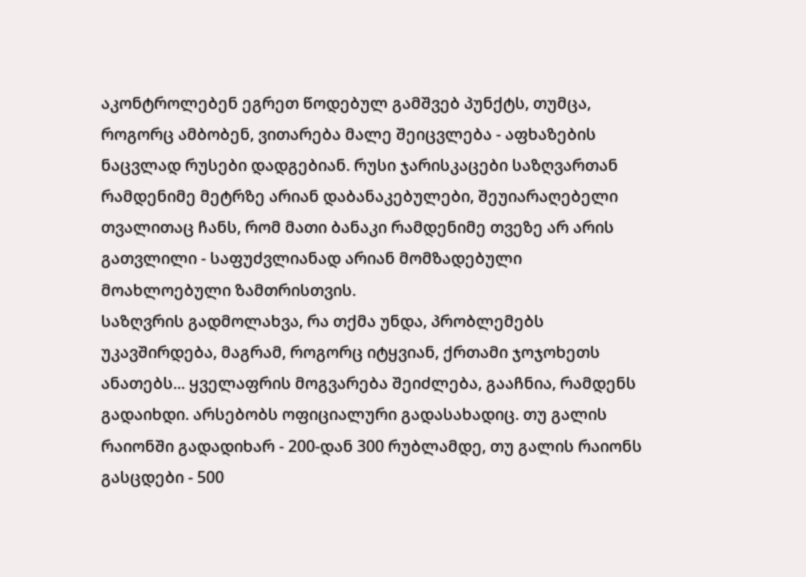აკონტროლებენ ეგრეთ წოდებულ გამშვებ პუნქტს, თუმცა, როგორც ამბობენ, ვითარება მალე შეიცვლება - აფხაზების ნაცვლად რუსები დადგებიან. რუსი ჯარისკაცები საზღვართან რამდენიმე მეტრზე არიან დაბანაკებულები, შეუიარაღებელი თვალითაც ჩანს, რომ მათი ბანაკი რამდენიმე თვეზე არ არის გათვლილი - საფუძვლიანად არიან მომზადებული მოახლოებული ზამთრისთვის.
საზღვრის გადმოლახვა, რა თქმა უნდა, პრობლემებს უკავშირდება, მაგრამ, როგორც იტყვიან, ქრთამი ჯოჯოხეთს ანათებს... ყველაფრის მოგვარება შეიძლება, გააჩნია, რამდენს გადაიხდი. არსებობს ოფიციალური გადასახადიც. თუ გალის რაიონში გადადიხარ - 200-დან 300 რუბლამდე, თუ გალის რაიონს გასცდები - 500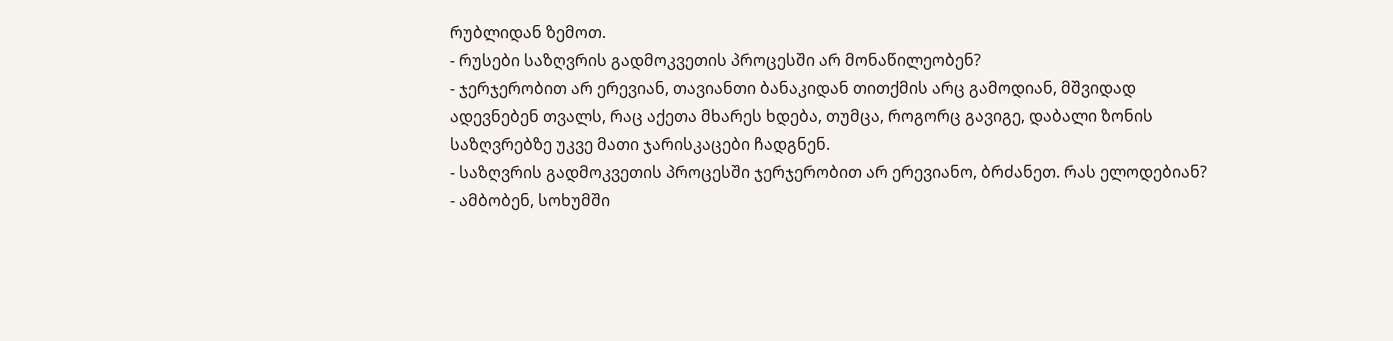რუბლიდან ზემოთ.
- რუსები საზღვრის გადმოკვეთის პროცესში არ მონაწილეობენ?
- ჯერჯერობით არ ერევიან, თავიანთი ბანაკიდან თითქმის არც გამოდიან, მშვიდად ადევნებენ თვალს, რაც აქეთა მხარეს ხდება, თუმცა, როგორც გავიგე, დაბალი ზონის საზღვრებზე უკვე მათი ჯარისკაცები ჩადგნენ.
- საზღვრის გადმოკვეთის პროცესში ჯერჯერობით არ ერევიანო, ბრძანეთ. რას ელოდებიან?
- ამბობენ, სოხუმში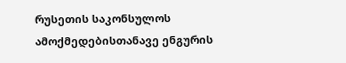რუსეთის საკონსულოს ამოქმედებისთანავე ენგურის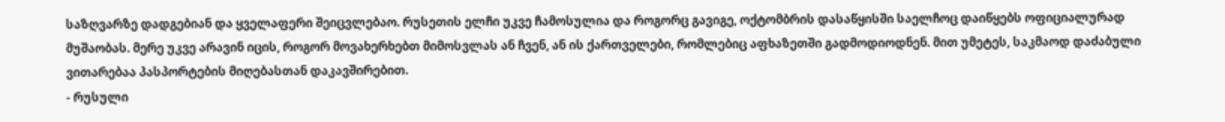საზღვარზე დადგებიან და ყველაფერი შეიცვლებაო. რუსეთის ელჩი უკვე ჩამოსულია და როგორც გავიგე, ოქტომბრის დასაწყისში საელჩოც დაიწყებს ოფიციალურად მუშაობას. მერე უკვე არავინ იცის, როგორ მოვახერხებთ მიმოსვლას ან ჩვენ, ან ის ქართველები, რომლებიც აფხაზეთში გადმოდიოდნენ. მით უმეტეს, საკმაოდ დაძაბული ვითარებაა პასპორტების მიღებასთან დაკავშირებით.
- რუსული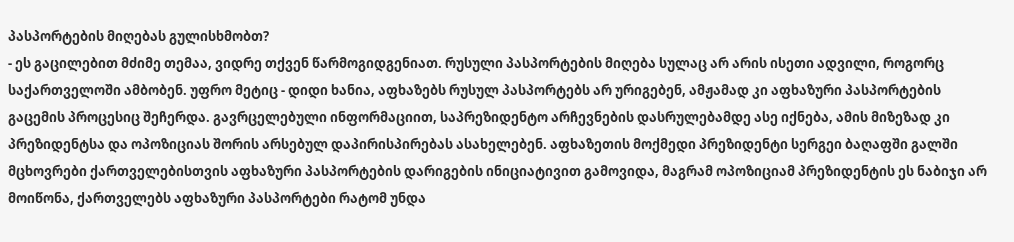პასპორტების მიღებას გულისხმობთ?
- ეს გაცილებით მძიმე თემაა, ვიდრე თქვენ წარმოგიდგენიათ. რუსული პასპორტების მიღება სულაც არ არის ისეთი ადვილი, როგორც საქართველოში ამბობენ. უფრო მეტიც - დიდი ხანია, აფხაზებს რუსულ პასპორტებს არ ურიგებენ, ამჟამად კი აფხაზური პასპორტების გაცემის პროცესიც შეჩერდა. გავრცელებული ინფორმაციით, საპრეზიდენტო არჩევნების დასრულებამდე ასე იქნება, ამის მიზეზად კი პრეზიდენტსა და ოპოზიციას შორის არსებულ დაპირისპირებას ასახელებენ. აფხაზეთის მოქმედი პრეზიდენტი სერგეი ბაღაფში გალში მცხოვრები ქართველებისთვის აფხაზური პასპორტების დარიგების ინიციატივით გამოვიდა, მაგრამ ოპოზიციამ პრეზიდენტის ეს ნაბიჯი არ მოიწონა, ქართველებს აფხაზური პასპორტები რატომ უნდა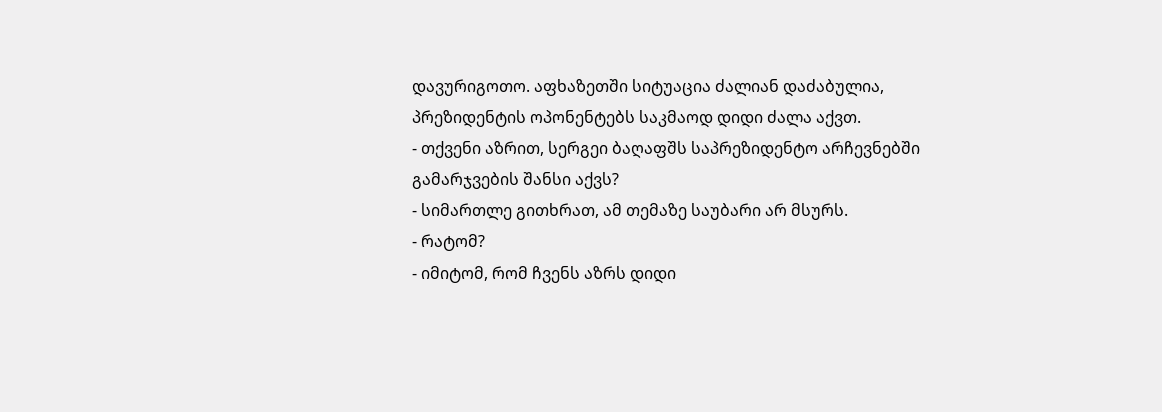დავურიგოთო. აფხაზეთში სიტუაცია ძალიან დაძაბულია, პრეზიდენტის ოპონენტებს საკმაოდ დიდი ძალა აქვთ.
- თქვენი აზრით, სერგეი ბაღაფშს საპრეზიდენტო არჩევნებში გამარჯვების შანსი აქვს?
- სიმართლე გითხრათ, ამ თემაზე საუბარი არ მსურს.
- რატომ?
- იმიტომ, რომ ჩვენს აზრს დიდი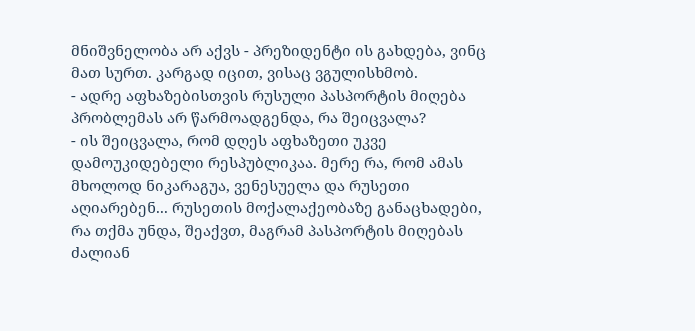მნიშვნელობა არ აქვს - პრეზიდენტი ის გახდება, ვინც მათ სურთ. კარგად იცით, ვისაც ვგულისხმობ.
- ადრე აფხაზებისთვის რუსული პასპორტის მიღება პრობლემას არ წარმოადგენდა, რა შეიცვალა?
- ის შეიცვალა, რომ დღეს აფხაზეთი უკვე დამოუკიდებელი რესპუბლიკაა. მერე რა, რომ ამას მხოლოდ ნიკარაგუა, ვენესუელა და რუსეთი აღიარებენ... რუსეთის მოქალაქეობაზე განაცხადები, რა თქმა უნდა, შეაქვთ, მაგრამ პასპორტის მიღებას ძალიან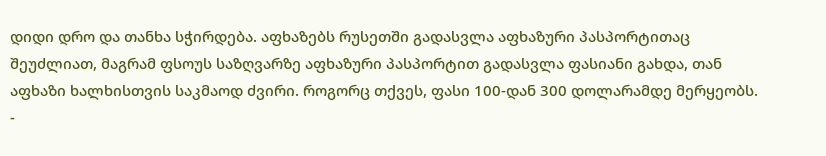დიდი დრო და თანხა სჭირდება. აფხაზებს რუსეთში გადასვლა აფხაზური პასპორტითაც შეუძლიათ, მაგრამ ფსოუს საზღვარზე აფხაზური პასპორტით გადასვლა ფასიანი გახდა, თან აფხაზი ხალხისთვის საკმაოდ ძვირი. როგორც თქვეს, ფასი 100-დან 300 დოლარამდე მერყეობს.
-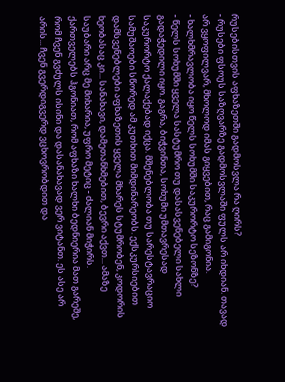რუსებისთვის აფხაზეთში გადმოსვლა რა ღირს?
- რუსები ფსოუს საზღვარზე გადმოსვლაში ფულს არ იხდიან. თავად არ ვყოფილვარ, მხოლოდ იმას გიყვებით, რაც გამიგონია.
- ხალხმრავლობა იყო წელს სოხუმში საკურორტო სეზონზე?
- წელს სოხუმში ყველა სასტუმრო თუ დასასვენებელი სახლი გადაჭედილი იყო. გაგრა, ბიჭვინთა, სოხუმი უმთავრესად საკურორტო ქალაქებად იქცა. მშენებლობა თუ სარესტავრაციო სამუშაოები სწორედ ამ კუთხით მიმდინარეობს. ექსკურსიებით დამსვენებლები აფხაზეთის ყველა მხარეს სტუმრობენ, კოდორის ხეობასაც კი... სანახავი, დამეთანხმებით, ბევრი აქვთ... ამაზე საუბარი არც მე მიხარია, უფრო მეტიც - ძალიან მიჭირს. ქართველებს ჰგონიათ, რომ აფხაზი ხალხი ბედნიერია მათ გარეშე, რომ ჩვენ გვძულს ისინი და დასანახავად ვერ ვიტანთ. ეს ასე არ არის... ჩვენ გვერდიგვერდ ვცხოვრობდით და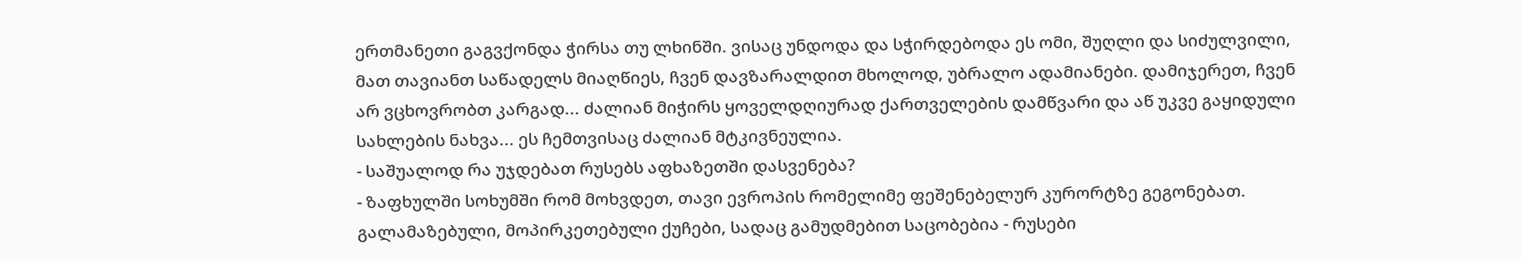ერთმანეთი გაგვქონდა ჭირსა თუ ლხინში. ვისაც უნდოდა და სჭირდებოდა ეს ომი, შუღლი და სიძულვილი, მათ თავიანთ საწადელს მიაღწიეს, ჩვენ დავზარალდით მხოლოდ, უბრალო ადამიანები. დამიჯერეთ, ჩვენ არ ვცხოვრობთ კარგად... ძალიან მიჭირს ყოველდღიურად ქართველების დამწვარი და აწ უკვე გაყიდული სახლების ნახვა... ეს ჩემთვისაც ძალიან მტკივნეულია.
- საშუალოდ რა უჯდებათ რუსებს აფხაზეთში დასვენება?
- ზაფხულში სოხუმში რომ მოხვდეთ, თავი ევროპის რომელიმე ფეშენებელურ კურორტზე გეგონებათ. გალამაზებული, მოპირკეთებული ქუჩები, სადაც გამუდმებით საცობებია - რუსები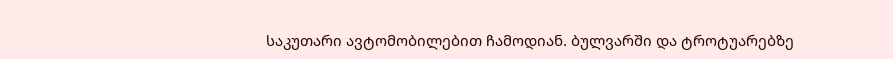საკუთარი ავტომობილებით ჩამოდიან. ბულვარში და ტროტუარებზე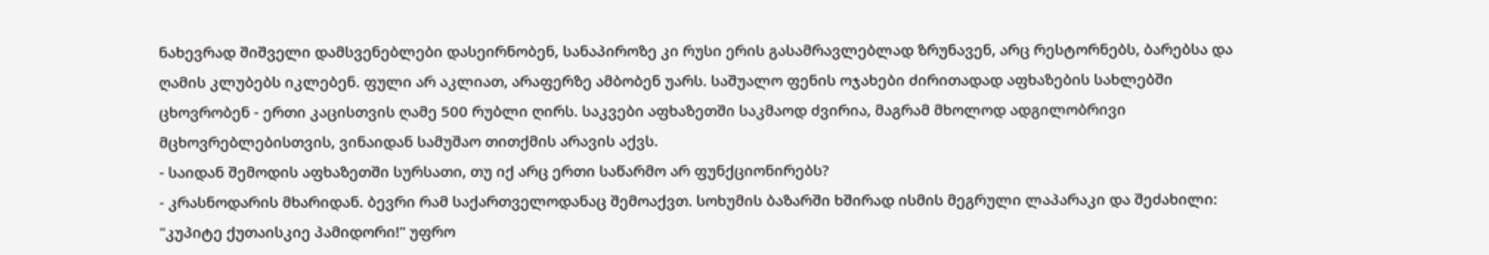ნახევრად შიშველი დამსვენებლები დასეირნობენ, სანაპიროზე კი რუსი ერის გასამრავლებლად ზრუნავენ, არც რესტორნებს, ბარებსა და ღამის კლუბებს იკლებენ. ფული არ აკლიათ, არაფერზე ამბობენ უარს. საშუალო ფენის ოჯახები ძირითადად აფხაზების სახლებში ცხოვრობენ - ერთი კაცისთვის ღამე 500 რუბლი ღირს. საკვები აფხაზეთში საკმაოდ ძვირია, მაგრამ მხოლოდ ადგილობრივი მცხოვრებლებისთვის, ვინაიდან სამუშაო თითქმის არავის აქვს.
- საიდან შემოდის აფხაზეთში სურსათი, თუ იქ არც ერთი საწარმო არ ფუნქციონირებს?
- კრასნოდარის მხარიდან. ბევრი რამ საქართველოდანაც შემოაქვთ. სოხუმის ბაზარში ხშირად ისმის მეგრული ლაპარაკი და შეძახილი: "კუპიტე ქუთაისკიე პამიდორი!" უფრო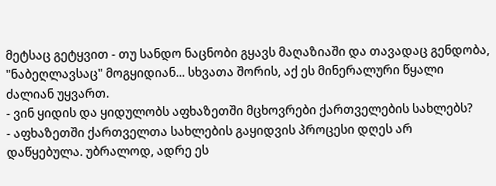მეტსაც გეტყვით - თუ სანდო ნაცნობი გყავს მაღაზიაში და თავადაც გენდობა, "ნაბეღლავსაც" მოგყიდიან... სხვათა შორის, აქ ეს მინერალური წყალი ძალიან უყვართ.
- ვინ ყიდის და ყიდულობს აფხაზეთში მცხოვრები ქართველების სახლებს?
- აფხაზეთში ქართველთა სახლების გაყიდვის პროცესი დღეს არ დაწყებულა. უბრალოდ, ადრე ეს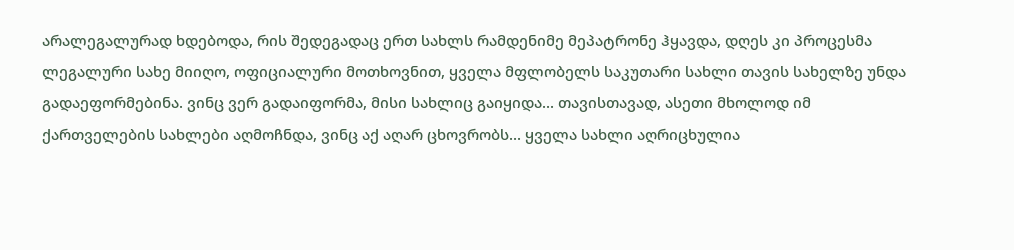არალეგალურად ხდებოდა, რის შედეგადაც ერთ სახლს რამდენიმე მეპატრონე ჰყავდა, დღეს კი პროცესმა ლეგალური სახე მიიღო, ოფიციალური მოთხოვნით, ყველა მფლობელს საკუთარი სახლი თავის სახელზე უნდა გადაეფორმებინა. ვინც ვერ გადაიფორმა, მისი სახლიც გაიყიდა... თავისთავად, ასეთი მხოლოდ იმ ქართველების სახლები აღმოჩნდა, ვინც აქ აღარ ცხოვრობს... ყველა სახლი აღრიცხულია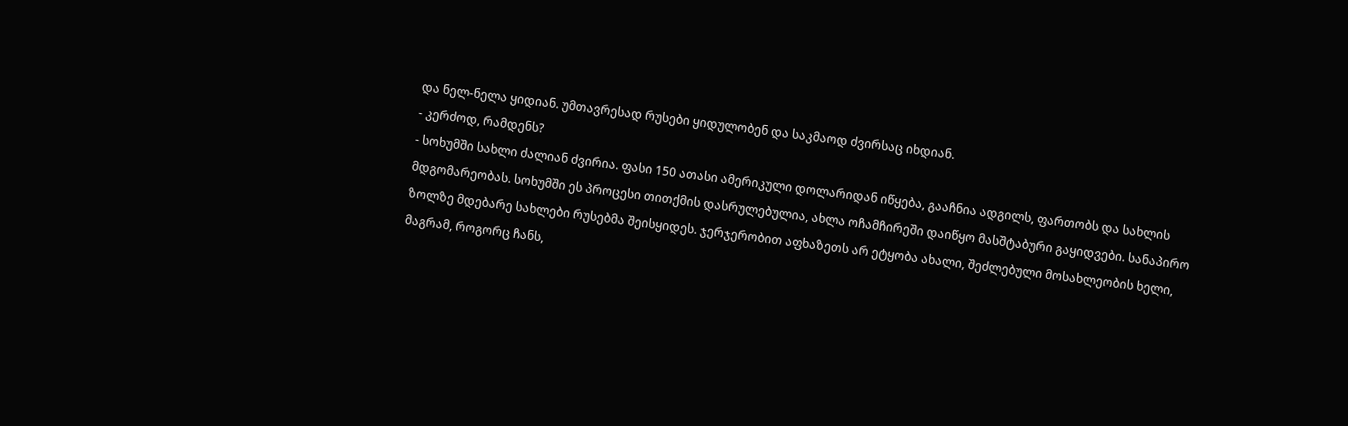და ნელ-ნელა ყიდიან. უმთავრესად რუსები ყიდულობენ და საკმაოდ ძვირსაც იხდიან.
- კერძოდ, რამდენს?
- სოხუმში სახლი ძალიან ძვირია. ფასი 150 ათასი ამერიკული დოლარიდან იწყება, გააჩნია ადგილს, ფართობს და სახლის მდგომარეობას. სოხუმში ეს პროცესი თითქმის დასრულებულია, ახლა ოჩამჩირეში დაიწყო მასშტაბური გაყიდვები. სანაპირო ზოლზე მდებარე სახლები რუსებმა შეისყიდეს. ჯერჯერობით აფხაზეთს არ ეტყობა ახალი, შეძლებული მოსახლეობის ხელი, მაგრამ, როგორც ჩანს,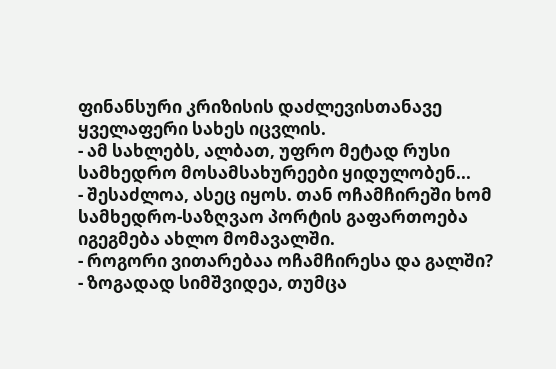ფინანსური კრიზისის დაძლევისთანავე ყველაფერი სახეს იცვლის.
- ამ სახლებს, ალბათ, უფრო მეტად რუსი სამხედრო მოსამსახურეები ყიდულობენ...
- შესაძლოა, ასეც იყოს. თან ოჩამჩირეში ხომ სამხედრო-საზღვაო პორტის გაფართოება იგეგმება ახლო მომავალში.
- როგორი ვითარებაა ოჩამჩირესა და გალში?
- ზოგადად სიმშვიდეა, თუმცა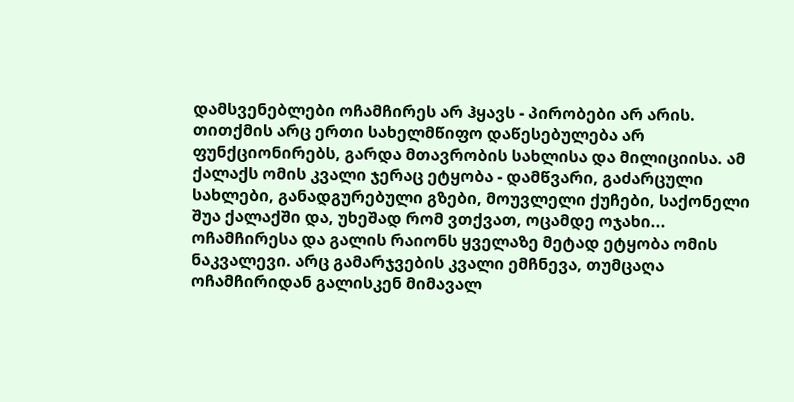დამსვენებლები ოჩამჩირეს არ ჰყავს - პირობები არ არის. თითქმის არც ერთი სახელმწიფო დაწესებულება არ ფუნქციონირებს, გარდა მთავრობის სახლისა და მილიციისა. ამ ქალაქს ომის კვალი ჯერაც ეტყობა - დამწვარი, გაძარცული სახლები, განადგურებული გზები, მოუვლელი ქუჩები, საქონელი შუა ქალაქში და, უხეშად რომ ვთქვათ, ოცამდე ოჯახი...
ოჩამჩირესა და გალის რაიონს ყველაზე მეტად ეტყობა ომის ნაკვალევი. არც გამარჯვების კვალი ემჩნევა, თუმცაღა ოჩამჩირიდან გალისკენ მიმავალ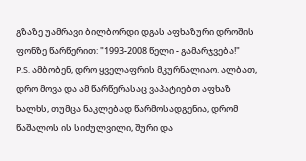გზაზე უამრავი ბილბორდი დგას აფხაზური დროშის ფონზე წარწერით: "1993-2008 წელი - გამარჯვება!"
P.S. ამბობენ, დრო ყველაფრის მკურნალიაო. ალბათ, დრო მოვა და ამ წარწერასაც ვაპატიებთ აფხაზ ხალხს, თუმცა ნაკლებად წარმოსადგენია, დრომ წაშალოს ის სიძულვილი, შური და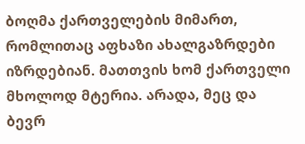ბოღმა ქართველების მიმართ, რომლითაც აფხაზი ახალგაზრდები იზრდებიან. მათთვის ხომ ქართველი მხოლოდ მტერია. არადა, მეც და ბევრ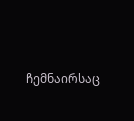ჩემნაირსაც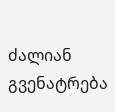ძალიან გვენატრება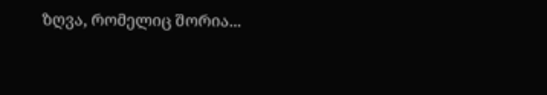ზღვა, რომელიც შორია...